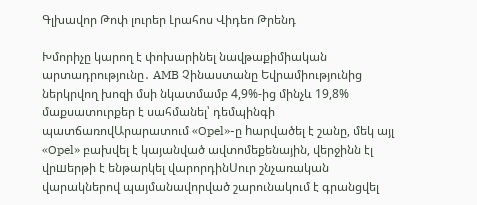Գլխավոր Թոփ լուրեր Լրահոս Վիդեո Թրենդ

Խմորիչը կարող է փոխարինել նավթաքիմիական արտադրությունը․ AMB Չինաստանը Եվրամիությունից ներկրվող խոզի մսի նկատմամբ 4,9%-ից մինչև 19,8% մաքսատուրքեր է սահմանել՝ դեմպինգի պատճառովԱրարատում «Opel»-ը hարվածել է շանը, մեկ այլ «Opel» բախվել է կայանված ավտոմեքենային, վերջինն էլ վրшերթի է ենթարկել վարորդինՍուր շնչառական վարակներով պայմանավորված շարունակում է գրանցվել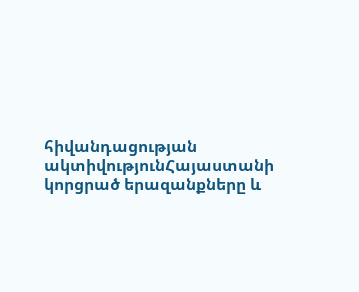հիվանդացության ակտիվությունՀայաստանի կորցրած երազանքները և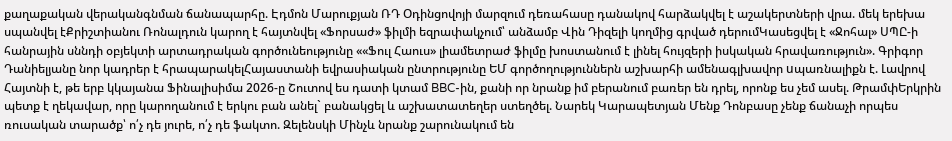քաղաքական վերականգնման ճանապարհը. Էդմոն Մարուքյան ՌԴ Օդինցովոյի մարզում դեռահասը դանակով հարձակվել է աշակերտների վրա. մեկ երեխա սպանվել էՔրիշտիանու Ռոնալդուն կարող է հայտնվել «Ֆորսաժ» ֆիլմի եզրափակչում՝ անձամբ Վին Դիզելի կողմից գրված դերումԿասեցվել է «Ջոհալ» ՍՊԸ-ի հանրային սննդի օբյեկտի արտադրական գործունեությունը ««Ֆուլ Հաուս» լիամետրաժ ֆիլմը խոստանում է լինել հույզերի իսկական հրավառություն». Գրիգոր Դանիելյանը նոր կադրեր է հրապարակելՀայաստանի եվրասիական ընտրությունը ԵՄ գործողություններն աշխարհի ամենագլխավոր uպառնալիքն է. Լավրով Հայտնի է, թե երբ կկայանա Ֆինալիսիմա 2026-ը Շուտով ես դատի կտամ BBC-ին, քանի որ նրանք իմ բերանում բառեր են դրել, որոնք ես չեմ ասել. ԹրամփԵրկրին պետք է ղեկավար, որը կարողանում է երկու բան անել` բանակցել և աշխատատեղեր ստեղծել. Նարեկ Կարապետյան Մենք Դոնբասը չենք ճանաչի որպես ռուսական տարածք՝ ո՛չ դե յուրե, ո՛չ դե ֆակտո. Զելենսկի Մինչև նրանք շարունակում են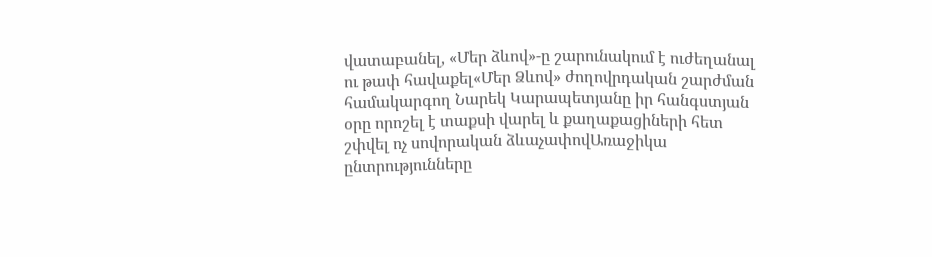վատաբանել, «Մեր ձևով»-ը շարունակում է ուժեղանալ ու թափ հավաքել«Մեր Ձևով» ժողովրդական շարժման համակարգող Նարեկ Կարապետյանը իր հանգստյան օրը որոշել է տաքսի վարել և քաղաքացիների հետ շփվել ոչ սովորական ձևաչափովԱռաջիկա ընտրությունները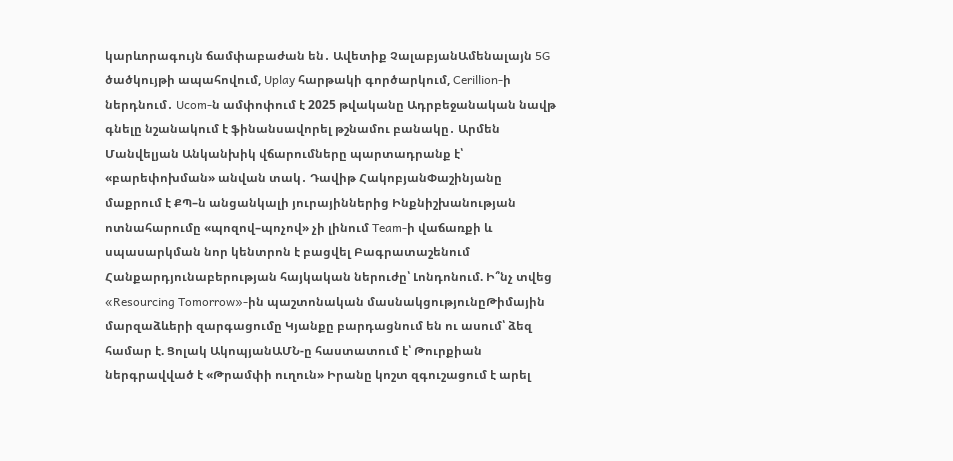կարևորագույն ճամփաբաժան են․ Ավետիք ՉալաբյանԱմենալայն 5G ծածկույթի ապահովում, Uplay հարթակի գործարկում, Cerillion-ի ներդնում․ Ucom-ն ամփոփում է 2025 թվականը Ադրբեջանական նավթ գնելը նշանակում է ֆինանսավորել թշնամու բանակը․ Արմեն Մանվելյան Անկանխիկ վճարումները պարտադրանք է՝ «բարեփոխման» անվան տակ․ Դավիթ ՀակոբյանՓաշինյանը մաքրում է ՔՊ–ն անցանկալի յուրայիններից Ինքնիշխանության ոտնահարումը «պոզով–պոչով» չի լինում Team-ի վաճառքի և սպասարկման նոր կենտրոն է բացվել Բագրատաշենում Հանքարդյունաբերության հայկական ներուժը՝ Լոնդոնում. Ի՞նչ տվեց «Resourcing Tomorrow»-ին պաշտոնական մասնակցությունըԹիմային մարզաձևերի զարգացումը Կյանքը բարդացնում են ու ասում՝ ձեզ համար է. Ցոլակ ԱկոպյանԱՄՆ-ը հաստատում է՝ Թուրքիան ներգրավված է «Թրամփի ուղուն» Իրանը կոշտ զգուշացում է արել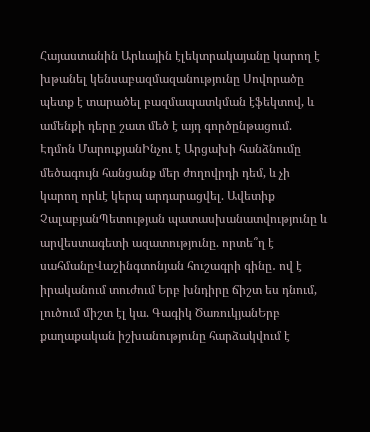Հայաստանին Արևային էլեկտրակայանը կարող է խթանել կենսաբազմազանությունը Սովորածը պետք է տարածել բազմապատկման էֆեկտով, և ամենքի դերը շատ մեծ է այդ գործընթացում. Էդմոն ՄարուքյանԻնչու է Արցախի հանձնումը մեծագույն հանցանք մեր ժողովրդի դեմ, և չի կարող որևէ կերպ արդարացվել. Ավետիք ՉալաբյանՊետության պատասխանատվությունը և արվեստագետի ազատությունը. որտե՞ղ է սահմանըՎաշինգտոնյան հուշագրի գինը․ ով է իրականում տուժում Երբ խնդիրը ճիշտ ես դնում, լուծում միշտ էլ կա. Գագիկ ԾառուկյանԵրբ քաղաքական իշխանությունը հարձակվում է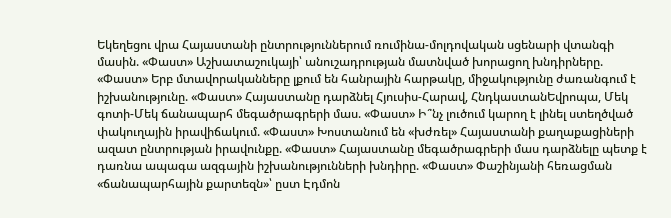Եկեղեցու վրա Հայաստանի ընտրություններում ռումինա-մոլդովական սցենարի վտանգի մասին. «Փաստ» Աշխատաշուկայի՝ անուշադրության մատնված խորացող խնդիրները. «Փաստ» Երբ մտավորականները լքում են հանրային հարթակը, միջակությունը ժառանգում է իշխանությունը. «Փաստ» Հայաստանը դարձնել Հյուսիս-Հարավ, ՀնդկաստանԵվրոպա, Մեկ գոտի-Մեկ ճանապարհ մեգածրագրերի մաս. «Փաստ» Ի՞նչ լուծում կարող է լինել ստեղծված փակուղային իրավիճակում. «Փաստ» Խոստանում են «խժռել» Հայաստանի քաղաքացիների ազատ ընտրության իրավունքը. «Փաստ» Հայաստանը մեգածրագրերի մաս դարձնելը պետք է դառնա ապագա ազգային իշխանությունների խնդիրը. «Փաստ» Փաշինյանի հեռացման «ճանապարհային քարտեզն»՝ ըստ Էդմոն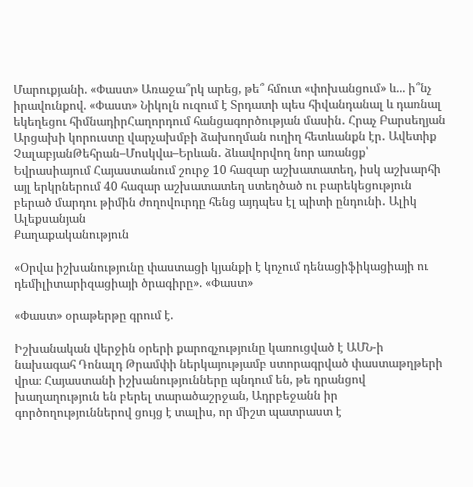Մարուքյանի. «Փաստ» Առաջա՞րկ արեց, թե՞ հմուտ «փոխանցում» և... ի՞նչ իրավունքով. «Փաստ» Նիկոլն ուզում է Տրդատի պես հիվանդանալ և դառնալ եկեղեցու հիմնադիրՀաղորդում հանցագործության մասին․ Հրաչ Բարսեղյան Արցախի կորուստը վարչախմբի ձախողման ուղիղ հետևանքն էր․ Ավետիք ՉալաբյանԹեհրան–Մոսկվա–Երևան․ ձևավորվող նոր առանցք՝ Եվրասիայում Հայաստանում շուրջ 10 հազար աշխատատեղ, իսկ աշխարհի այլ երկրներում 40 հազար աշխատատեղ ստեղծած ու բարեկեցություն բերած մարդու թիմին ժողովուրդը հենց այդպես էլ պիտի ընդունի․ Ալիկ Ալեքսանյան
Քաղաքականություն

«Օրվա իշխանությունը փաստացի կյանքի է կոչում դենացիֆիկացիայի ու դեմիլիտարիզացիայի ծրագիրը». «Փաստ»

«Փաստ» օրաթերթը գրում է.

Իշխանական վերջին օրերի քարոզչությունը կառուցված է ԱՄՆ-ի նախագահ Դոնալդ Թրամփի ներկայությամբ ստորագրված փաստաթղթերի վրա։ Հայաստանի իշխանությունները պնդում են, թե դրանցով խաղաղություն են բերել տարածաշրջան, Ադրբեջանն իր գործողություններով ցույց է տալիս, որ միշտ պատրաստ է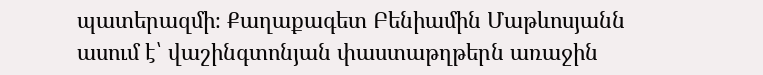պատերազմի։ Քաղաքագետ Բենիամին Մաթևոսյանն ասում է՝ վաշինգտոնյան փաստաթղթերն առաջին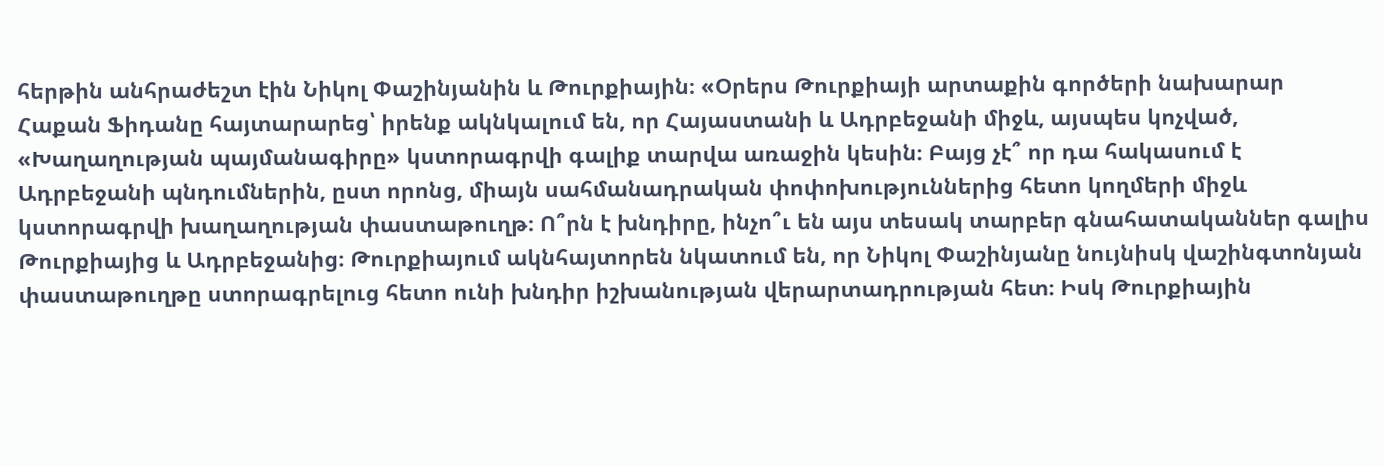հերթին անհրաժեշտ էին Նիկոլ Փաշինյանին և Թուրքիային։ «Օրերս Թուրքիայի արտաքին գործերի նախարար Հաքան Ֆիդանը հայտարարեց՝ իրենք ակնկալում են, որ Հայաստանի և Ադրբեջանի միջև, այսպես կոչված, «Խաղաղության պայմանագիրը» կստորագրվի գալիք տարվա առաջին կեսին։ Բայց չէ՞ որ դա հակասում է Ադրբեջանի պնդումներին, ըստ որոնց, միայն սահմանադրական փոփոխություններից հետո կողմերի միջև կստորագրվի խաղաղության փաստաթուղթ։ Ո՞րն է խնդիրը, ինչո՞ւ են այս տեսակ տարբեր գնահատականներ գալիս Թուրքիայից և Ադրբեջանից։ Թուրքիայում ակնհայտորեն նկատում են, որ Նիկոլ Փաշինյանը նույնիսկ վաշինգտոնյան փաստաթուղթը ստորագրելուց հետո ունի խնդիր իշխանության վերարտադրության հետ։ Իսկ Թուրքիային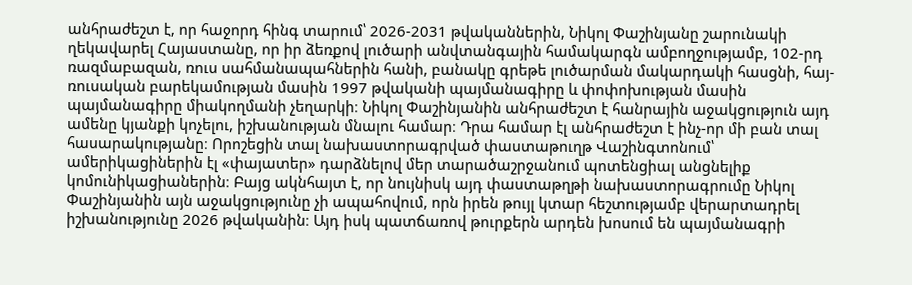անհրաժեշտ է, որ հաջորդ հինգ տարում՝ 2026-2031 թվականներին, Նիկոլ Փաշինյանը շարունակի ղեկավարել Հայաստանը, որ իր ձեռքով լուծարի անվտանգային համակարգն ամբողջությամբ, 102-րդ ռազմաբազան, ռուս սահմանապահներին հանի, բանակը գրեթե լուծարման մակարդակի հասցնի, հայ-ռուսական բարեկամության մասին 1997 թվականի պայմանագիրը և փոփոխության մասին պայմանագիրը միակողմանի չեղարկի։ Նիկոլ Փաշինյանին անհրաժեշտ է հանրային աջակցություն այդ ամենը կյանքի կոչելու, իշխանության մնալու համար։ Դրա համար էլ անհրաժեշտ է ինչ-որ մի բան տալ հասարակությանը։ Որոշեցին տալ նախաստորագրված փաստաթուղթ Վաշինգտոնում՝ ամերիկացիներին էլ «փայատեր» դարձնելով մեր տարածաշրջանում պոտենցիալ անցնելիք կոմունիկացիաներին։ Բայց ակնհայտ է, որ նույնիսկ այդ փաստաթղթի նախաստորագրումը Նիկոլ Փաշինյանին այն աջակցությունը չի ապահովում, որն իրեն թույլ կտար հեշտությամբ վերարտադրել իշխանությունը 2026 թվականին։ Այդ իսկ պատճառով թուրքերն արդեն խոսում են պայմանագրի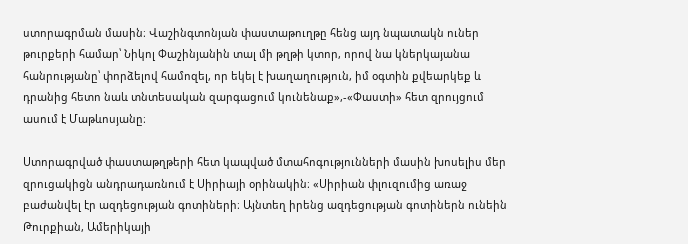ստորագրման մասին։ Վաշինգտոնյան փաստաթուղթը հենց այդ նպատակն ուներ թուրքերի համար՝ Նիկոլ Փաշինյանին տալ մի թղթի կտոր, որով նա կներկայանա հանրությանը՝ փորձելով համոզել, որ եկել է խաղաղություն, իմ օգտին քվեարկեք և դրանից հետո նաև տնտեսական զարգացում կունենաք»,-«Փաստի» հետ զրույցում ասում է Մաթևոսյանը։

Ստորագրված փաստաթղթերի հետ կապված մտահոգությունների մասին խոսելիս մեր զրուցակիցն անդրադառնում է Սիրիայի օրինակին։ «Սիրիան փլուզումից առաջ բաժանվել էր ազդեցության գոտիների։ Այնտեղ իրենց ազդեցության գոտիներն ունեին Թուրքիան, Ամերիկայի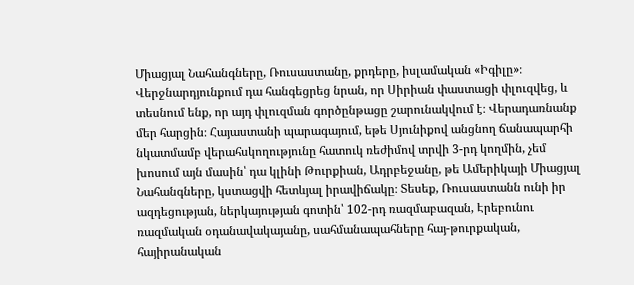Միացյալ Նահանգները, Ռուսաստանը, քրդերը, իսլամական «Իգիլը»։ Վերջնարդյունքում դա հանգեցրեց նրան, որ Սիրիան փաստացի փլուզվեց, և տեսնում ենք, որ այդ փլուզման գործընթացը շարունակվում է։ Վերադառնանք մեր հարցին։ Հայաստանի պարագայում, եթե Սյունիքով անցնող ճանապարհի նկատմամբ վերահսկողությունը հատուկ ռեժիմով տրվի 3-րդ կողմին, չեմ խոսում այն մասին՝ դա կլինի Թուրքիան, Ադրբեջանը, թե Ամերիկայի Միացյալ Նահանգները, կստացվի հետևյալ իրավիճակը։ Տեսեք, Ռուսաստանն ունի իր ազդեցության, ներկայության գոտին՝ 102-րդ ռազմաբազան, Էրեբունու ռազմական օդանավակայանը, սահմանապահները հայ-թուրքական, հայիրանական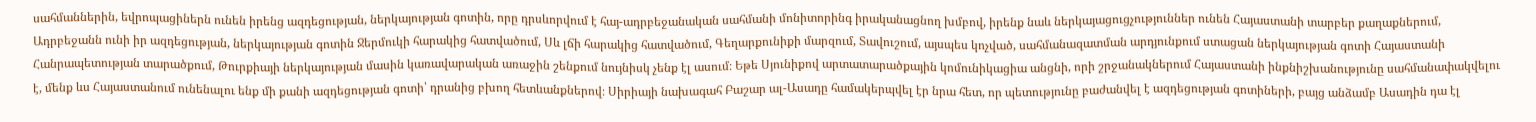սահմաններին, եվրոպացիներն ունեն իրենց ազդեցության, ներկայության գոտին, որը դրսևորվում է հայ-ադրբեջանական սահմանի մոնիտորինգ իրականացնող խմբով, իրենք նաև ներկայացուցչություններ ունեն Հայաստանի տարբեր քաղաքներում, Ադրբեջանն ունի իր ազդեցության, ներկայության գոտին Ջերմուկի հարակից հատվածում, Սև լճի հարակից հատվածում, Գեղարքունիքի մարզում, Տավուշում, այսպես կոչված, սահմանազատման արդյունքում ստացան ներկայության գոտի Հայաստանի Հանրապետության տարածքում, Թուրքիայի ներկայության մասին կառավարական առաջին շենքում նույնիսկ չենք էլ ասում։ Եթե Սյունիքով արտատարածքային կոմունիկացիա անցնի, որի շրջանակներում Հայաստանի ինքնիշխանությունը սահմանափակվելու է, մենք ևս Հայաստանում ունենալու ենք մի քանի ազդեցության գոտի՝ դրանից բխող հետևանքներով։ Սիրիայի նախագահ Բաշար ալ-Ասադը համակերպվել էր նրա հետ, որ պետությունը բաժանվել է ազդեցության գոտիների, բայց անձամբ Ասադին դա էլ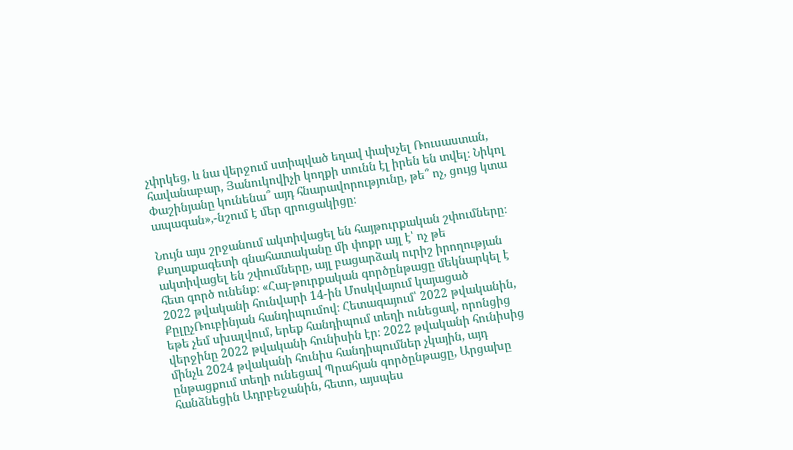չփրկեց, և նա վերջում ստիպված եղավ փախչել Ռուսաստան, հավանաբար, Յանուկովիչի կողքի տունն էլ իրեն են տվել։ Նիկոլ Փաշինյանը կունենա՞ այդ հնարավորությունը, թե՞ ոչ, ցույց կտա ապագան»,-նշում է մեր զրուցակիցը։

Նույն այս շրջանում ակտիվացել են հայթուրքական շփումները։ Քաղաքագետի գնահատականը մի փոքր այլ է՝ ոչ թե ակտիվացել են շփումները, այլ բացարձակ ուրիշ իրողության հետ գործ ունենք։ «Հայ-թուրքական գործընթացը մեկնարկել է 2022 թվականի հունվարի 14-ին Մոսկվայում կայացած ՔըլըչՌուբինյան հանդիպումով։ Հետագայում՝ 2022 թվականին, եթե չեմ սխալվում, երեք հանդիպում տեղի ունեցավ, որոնցից վերջինը 2022 թվականի հունիսին էր։ 2022 թվականի հունիսից մինչև 2024 թվականի հունիս հանդիպումներ չկային, այդ ընթացքում տեղի ունեցավ Պրահյան գործընթացը, Արցախը հանձնեցին Ադրբեջանին, հետո, այսպես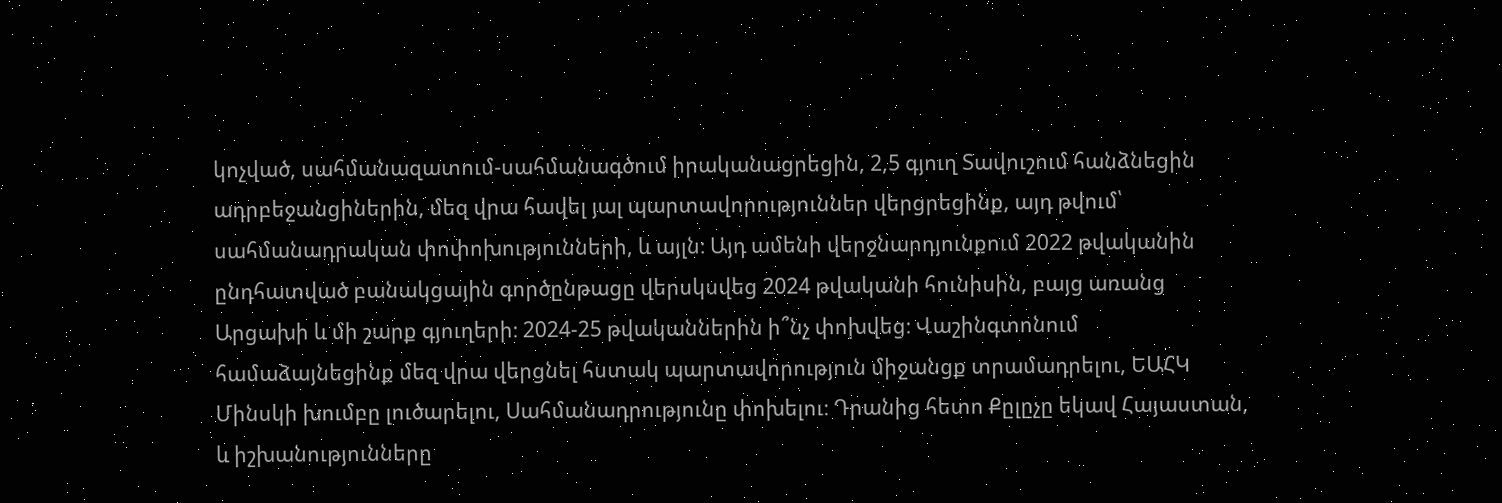կոչված, սահմանազատում-սահմանագծում իրականացրեցին, 2,5 գյուղ Տավուշում հանձնեցին ադրբեջանցիներին, մեզ վրա հավել յալ պարտավորություններ վերցրեցինք, այդ թվում՝ սահմանադրական փոփոխությունների, և այլն։ Այդ ամենի վերջնարդյունքում 2022 թվականին ընդհատված բանակցային գործընթացը վերսկսվեց 2024 թվականի հունիսին, բայց առանց Արցախի և մի շարք գյուղերի։ 2024-25 թվականներին ի՞նչ փոխվեց։ Վաշինգտոնում համաձայնեցինք մեզ վրա վերցնել հստակ պարտավորություն միջանցք տրամադրելու, ԵԱՀԿ Մինսկի խումբը լուծարելու, Սահմանադրությունը փոխելու։ Դրանից հետո Քըլըչը եկավ Հայաստան, և իշխանությունները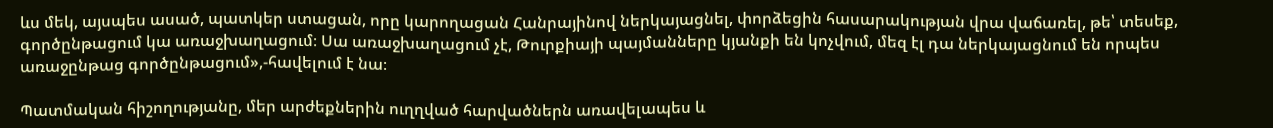ևս մեկ, այսպես ասած, պատկեր ստացան, որը կարողացան Հանրայինով ներկայացնել, փորձեցին հասարակության վրա վաճառել, թե՝ տեսեք, գործընթացում կա առաջխաղացում։ Սա առաջխաղացում չէ, Թուրքիայի պայմանները կյանքի են կոչվում, մեզ էլ դա ներկայացնում են որպես առաջընթաց գործընթացում»,-հավելում է նա։

Պատմական հիշողությանը, մեր արժեքներին ուղղված հարվածներն առավելապես և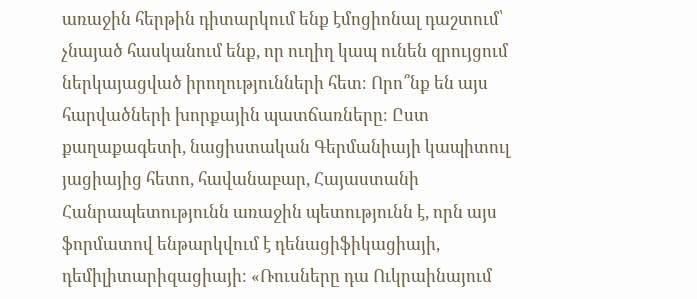առաջին հերթին դիտարկում ենք էմոցիոնալ դաշտում՝ չնայած հասկանում ենք, որ ուղիղ կապ ունեն զրույցում ներկայացված իրողությունների հետ։ Որո՞նք են այս հարվածների խորքային պատճառները։ Ըստ քաղաքագետի, նացիստական Գերմանիայի կապիտուլ յացիայից հետո, հավանաբար, Հայաստանի Հանրապետությունն առաջին պետությունն է, որն այս ֆորմատով ենթարկվում է դենացիֆիկացիայի, դեմիլիտարիզացիայի։ «Ռուսները դա Ուկրաինայում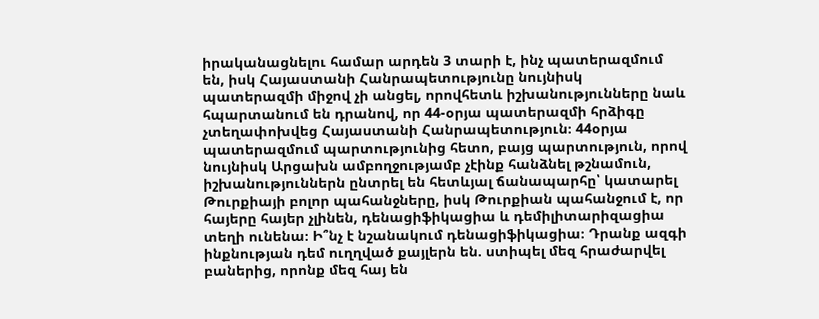իրականացնելու համար արդեն 3 տարի է, ինչ պատերազմում են, իսկ Հայաստանի Հանրապետությունը նույնիսկ պատերազմի միջով չի անցել, որովհետև իշխանությունները նաև հպարտանում են դրանով, որ 44-օրյա պատերազմի հրձիգը չտեղափոխվեց Հայաստանի Հանրապետություն։ 44օրյա պատերազմում պարտությունից հետո, բայց պարտություն, որով նույնիսկ Արցախն ամբողջությամբ չէինք հանձնել թշնամուն, իշխանություններն ընտրել են հետևյալ ճանապարհը՝ կատարել Թուրքիայի բոլոր պահանջները, իսկ Թուրքիան պահանջում է, որ հայերը հայեր չլինեն, դենացիֆիկացիա և դեմիլիտարիզացիա տեղի ունենա։ Ի՞նչ է նշանակում դենացիֆիկացիա։ Դրանք ազգի ինքնության դեմ ուղղված քայլերն են. ստիպել մեզ հրաժարվել բաներից, որոնք մեզ հայ են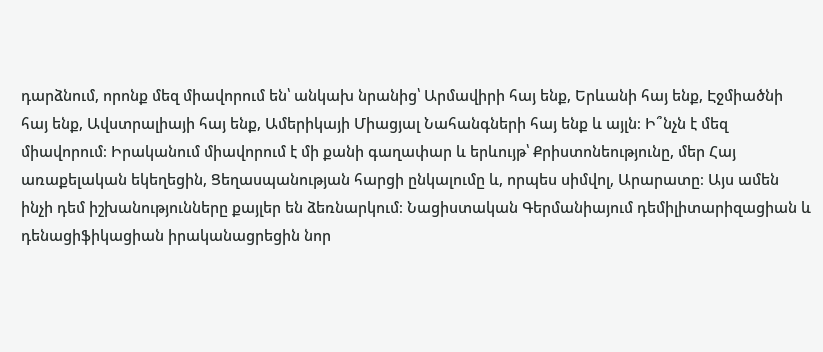դարձնում, որոնք մեզ միավորում են՝ անկախ նրանից՝ Արմավիրի հայ ենք, Երևանի հայ ենք, Էջմիածնի հայ ենք, Ավստրալիայի հայ ենք, Ամերիկայի Միացյալ Նահանգների հայ ենք և այլն։ Ի՞նչն է մեզ միավորում։ Իրականում միավորում է մի քանի գաղափար և երևույթ՝ Քրիստոնեությունը, մեր Հայ առաքելական եկեղեցին, Ցեղասպանության հարցի ընկալումը և, որպես սիմվոլ, Արարատը։ Այս ամեն ինչի դեմ իշխանությունները քայլեր են ձեռնարկում։ Նացիստական Գերմանիայում դեմիլիտարիզացիան և դենացիֆիկացիան իրականացրեցին նոր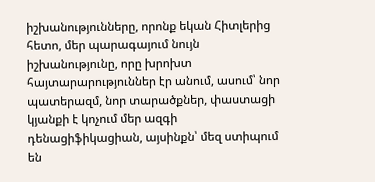իշխանությունները, որոնք եկան Հիտլերից հետո, մեր պարագայում նույն իշխանությունը, որը խրոխտ հայտարարություններ էր անում, ասում՝ նոր պատերազմ, նոր տարածքներ, փաստացի կյանքի է կոչում մեր ազգի դենացիֆիկացիան, այսինքն՝ մեզ ստիպում են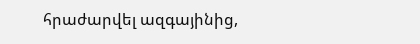հրաժարվել ազգայինից,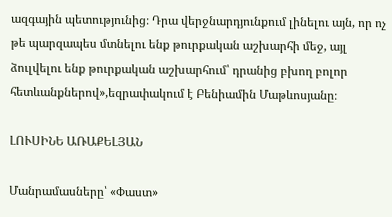ազգային պետությունից։ Դրա վերջնարդյունքում լինելու այն, որ ոչ թե պարզապես մտնելու ենք թուրքական աշխարհի մեջ, այլ ձուլվելու ենք թուրքական աշխարհում՝ դրանից բխող բոլոր հետևանքներով»,եզրափակում է Բենիամին Մաթևոսյանը։

ԼՈՒՍԻՆԵ ԱՌԱՔԵԼՅԱՆ

Մանրամասները՝ «Փաստ»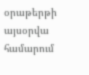օրաթերթի այսօրվա համարում